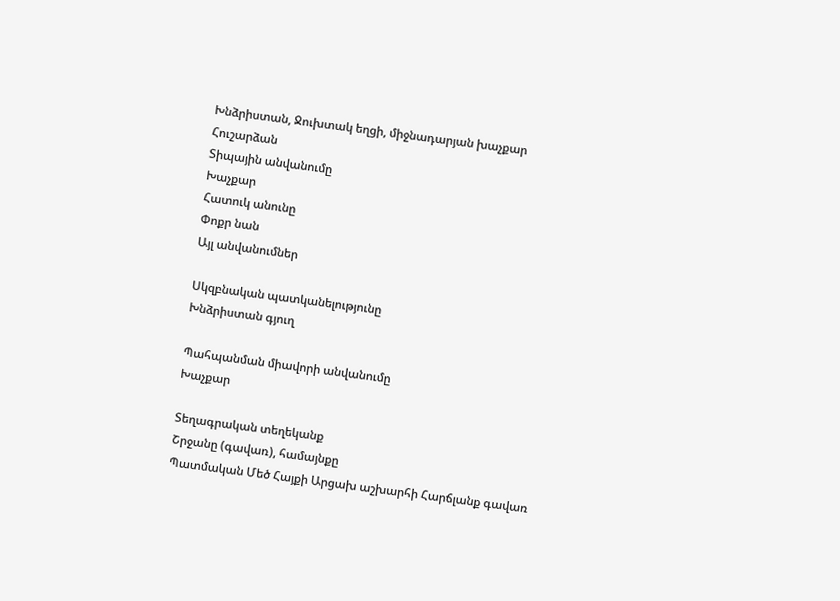Խնձրիստան, Ջուխտակ եղցի, միջնադարյան խաչքար
Հուշարձան
Տիպային անվանումը
Խաչքար
Հատուկ անունը
Փոքր նան
Այլ անվանումներ

Սկզբնական պատկանելությունը
Խնձրիստան գյուղ

Պահպանման միավորի անվանումը
Խաչքար

Տեղագրական տեղեկանք
Շրջանը (գավառ), համայնքը
Պատմական Մեծ Հայքի Արցախ աշխարհի Հարճլանք գավառ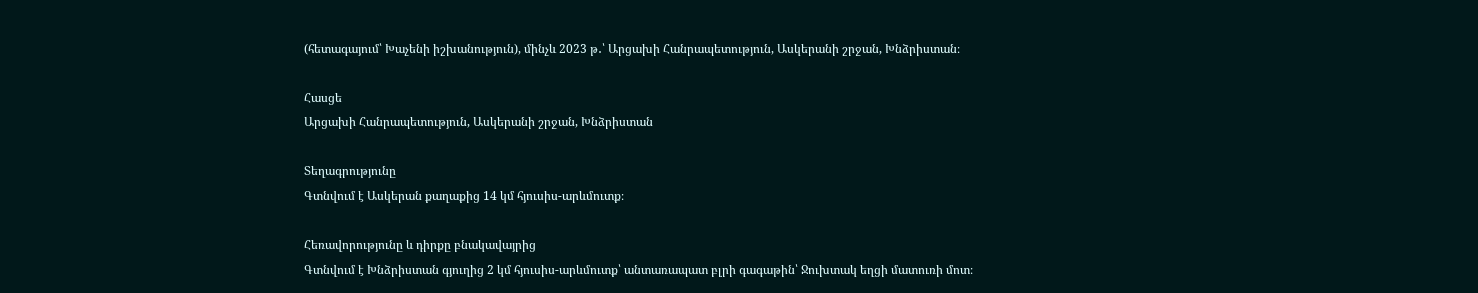(հետագայում՝ Խաչենի իշխանություն), մինչև 2023 թ․՝ Արցախի Հանրապետություն, Ասկերանի շրջան, Խնձրիստան։

Հասցե
Արցախի Հանրապետություն, Ասկերանի շրջան, Խնձրիստան

Տեղագրությունը
Գտնվում է Ասկերան քաղաքից 14 կմ հյուսիս-արևմուտք։

Հեռավորությունը և դիրքը բնակավայրից
Գտնվում է Խնձրիստան գյուղից 2 կմ հյուսիս-արևմուտք՝ անտառապատ բլրի գագաթին՝ Ջուխտակ եղցի մատուռի մոտ։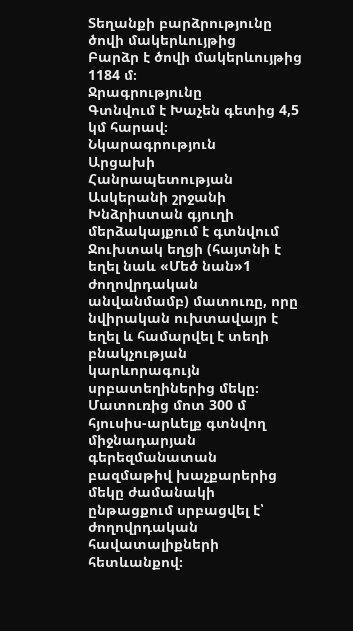Տեղանքի բարձրությունը ծովի մակերևույթից
Բարձր է ծովի մակերևույթից 1184 մ։
Ջրագրությունը
Գտնվում է Խաչեն գետից 4,5 կմ հարավ։
Նկարագրություն
Արցախի Հանրապետության Ասկերանի շրջանի Խնձրիստան գյուղի մերձակայքում է գտնվում Ջուխտակ եղցի (հայտնի է եղել նաև «Մեծ նան»1 ժողովրդական անվանմամբ) մատուռը, որը նվիրական ուխտավայր է եղել և համարվել է տեղի բնակչության կարևորագույն սրբատեղիներից մեկը։ Մատուռից մոտ 300 մ հյուսիս-արևելք գտնվող միջնադարյան գերեզմանատան բազմաթիվ խաչքարերից մեկը ժամանակի ընթացքում սրբացվել է՝ ժողովրդական հավատալիքների հետևանքով։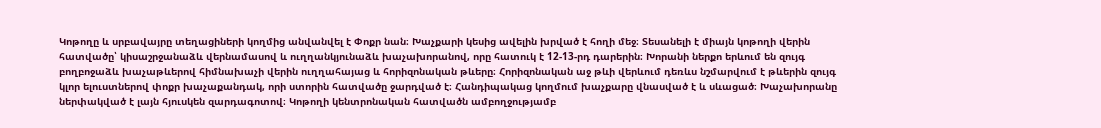Կոթողը և սրբավայրը տեղացիների կողմից անվանվել է Փոքր նան։ Խաչքարի կեսից ավելին խրված է հողի մեջ։ Տեսանելի է միայն կոթողի վերին հատվածը՝ կիսաշրջանաձև վերնամասով և ուղղանկյունաձև խաչախորանով, որը հատուկ է 12-13-րդ դարերին։ Խորանի ներքո երևում են զույգ բողբոջաձև խաչաթևերով հիմնախաչի վերին ուղղահայաց և հորիզոնական թևերը։ Հորիզոնական աջ թևի վերևում դեռևս նշմարվում է թևերին զույգ կլոր ելուստներով փոքր խաչաքանդակ, որի ստորին հատվածը ջարդված է։ Հանդիպակաց կողմում խաչքարը վնասված է և սևացած։ Խաչախորանը ներփակված է լայն հյուսկեն զարդագոտով։ Կոթողի կենտրոնական հատվածն ամբողջությամբ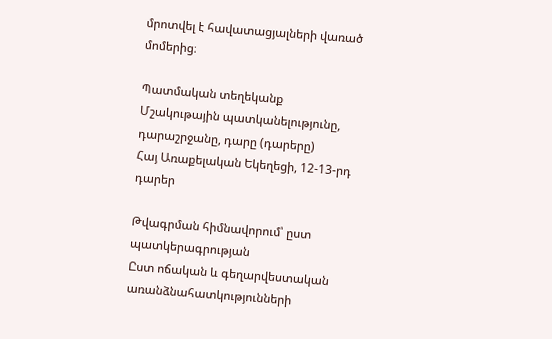մրոտվել է հավատացյալների վառած մոմերից։

Պատմական տեղեկանք
Մշակութային պատկանելությունը, դարաշրջանը, դարը (դարերը)
Հայ Առաքելական Եկեղեցի, 12-13-րդ դարեր

Թվագրման հիմնավորում՝ ըստ պատկերագրության
Ըստ ոճական և գեղարվեստական առանձնահատկությունների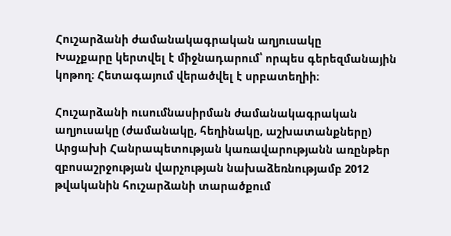Հուշարձանի ժամանակագրական աղյուսակը
Խաչքարը կերտվել է միջնադարում՝ որպես գերեզմանային կոթող։ Հետագայում վերածվել է սրբատեղիի։

Հուշարձանի ուսումնասիրման ժամանակագրական աղյուսակը (ժամանակը, հեղինակը, աշխատանքները)
Արցախի Հանրապետության կառավարությանն առընթեր զբոսաշրջության վարչության նախաձեռնությամբ 2012 թվականին հուշարձանի տարածքում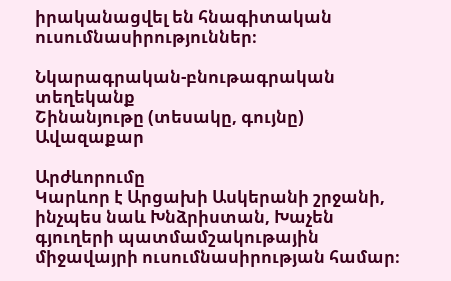իրականացվել են հնագիտական ուսումնասիրություններ։

Նկարագրական-բնութագրական տեղեկանք
Շինանյութը (տեսակը, գույնը)
Ավազաքար

Արժևորումը
Կարևոր է Արցախի Ասկերանի շրջանի, ինչպես նաև Խնձրիստան, Խաչեն գյուղերի պատմամշակութային միջավայրի ուսումնասիրության համար։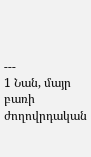---
1 Նան, մայր բառի ժողովրդական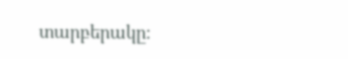տարբերակը։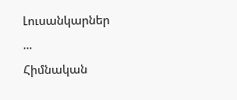Լուսանկարներ
...
Հիմնական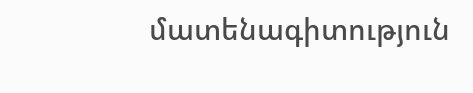մատենագիտություն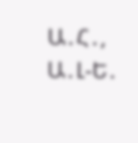Ա․Հ․, Ա․Լ-Ե․